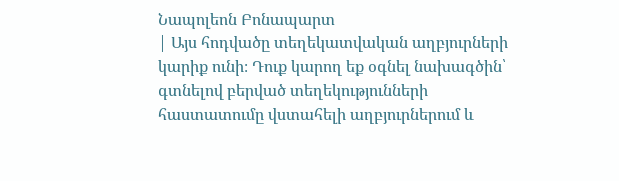Նապոլեոն Բոնապարտ
| Այս հոդվածը տեղեկատվական աղբյուրների կարիք ունի։ Դուք կարող եք օգնել նախագծին՝ գտնելով բերված տեղեկությունների հաստատումը վստահելի աղբյուրներում և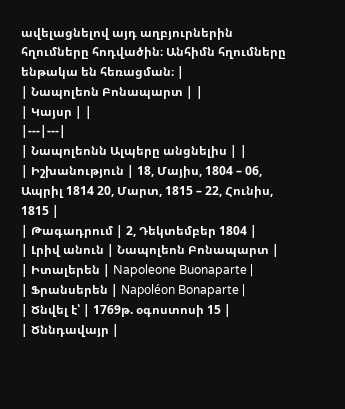ավելացնելով այդ աղբյուրներին հղումները հոդվածին։ Անհիմն հղումները ենթակա են հեռացման։ |
| Նապոլեոն Բոնապարտ | |
| Կայսր | |
|---|---|
| Նապոլեոնն Ալպերը անցնելիս | |
| Իշխանություն | 18, Մայիս, 1804 – 06, Ապրիլ 1814 20, Մարտ, 1815 – 22, Հունիս, 1815 |
| Թագադրում | 2, Դեկտեմբեր 1804 |
| Լրիվ անուն | Նապոլեոն Բոնապարտ |
| Իտալերեն | Napoleone Buonaparte |
| Ֆրանսերեն | Napoléon Bonaparte |
| Ծնվել է՝ | 1769թ. օգոստոսի 15 |
| Ծննդավայր |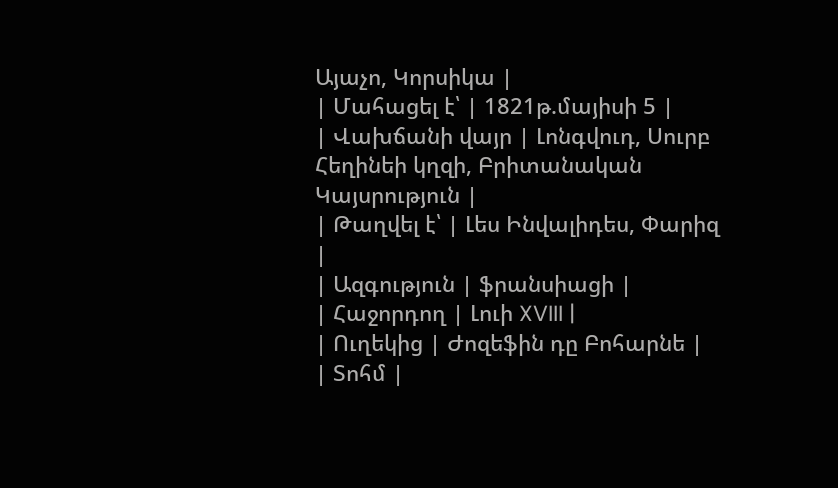Այաչո, Կորսիկա |
| Մահացել է՝ | 1821թ.մայիսի 5 |
| Վախճանի վայր | Լոնգվուդ, Սուրբ Հեղինեի կղզի, Բրիտանական Կայսրություն |
| Թաղվել է՝ | Լես Ինվալիդես, Փարիզ |
| Ազգություն | ֆրանսիացի |
| Հաջորդող | Լուի XVIII |
| Ուղեկից | Ժոզեֆին դը Բոհարնե |
| Տոհմ |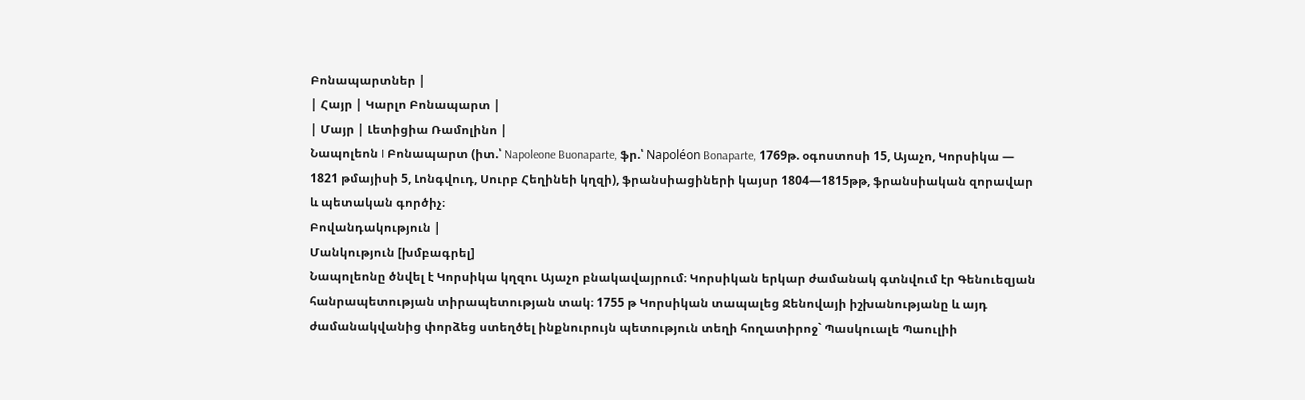Բոնապարտներ |
| Հայր | Կարլո Բոնապարտ |
| Մայր | Լետիցիա Ռամոլինո |
Նապոլեոն I Բոնապարտ (իտ.՝ Napoleone Buonaparte, ֆր.՝ Napoléon Bonaparte, 1769թ. օգոստոսի 15, Այաչո, Կորսիկա — 1821 թմայիսի 5, Լոնգվուդ, Սուրբ Հեղինեի կղզի), ֆրանսիացիների կայսր 1804—1815թթ, ֆրանսիական զորավար և պետական գործիչ։
Բովանդակություն |
Մանկություն [խմբագրել]
Նապոլեոնը ծնվել է Կորսիկա կղզու Այաչո բնակավայրում։ Կորսիկան երկար ժամանակ գտնվում էր Գենուեզյան հանրապետության տիրապետության տակ։ 1755 թ Կորսիկան տապալեց Ջենովայի իշխանությանը և այդ ժամանակվանից փորձեց ստեղծել ինքնուրույն պետություն տեղի հողատիրոջ` Պասկուալե Պաուլիի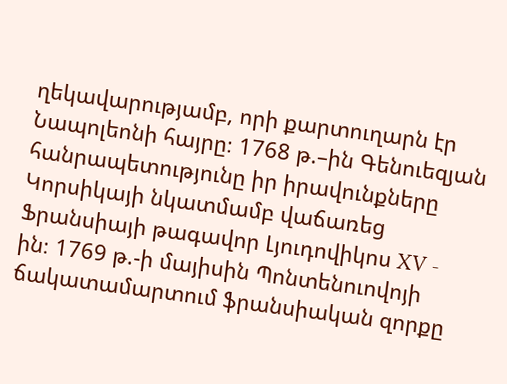ղեկավարությամբ, որի քարտուղարն էր Նապոլեոնի հայրը։ 1768 թ.–ին Գենուեզյան հանրապետությունը իր իրավունքները Կորսիկայի նկատմամբ վաճառեց Ֆրանսիայի թագավոր Լյուդովիկոս XV - ին։ 1769 թ.-ի մայիսին Պոնտենուովոյի ճակատամարտում ֆրանսիական զորքը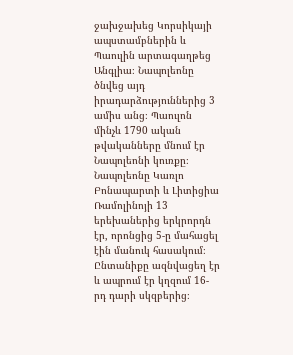ջախջախեց Կորսիկայի ապստամբներին և Պաուլին արտագաղթեց Անգլիա։ Նապոլեոնը ծնվեց այդ իրադարձություններից 3 ամիս անց։ Պաուլոն մինչև 1790 ական թվականները մնում էր Նապոլեոնի կուռքը։ Նապոլեոնը Կառլո Բոնապարտի և Լիտիցիա Ռամոլինոյի 13 երեխաներից երկրորդն էր, որոնցից 5-ը մահացել էին մանուկ հասակում։ Ընտանիքը ազնվացեղ էր և ապրում էր կղզում 16-րդ դարի սկզբերից։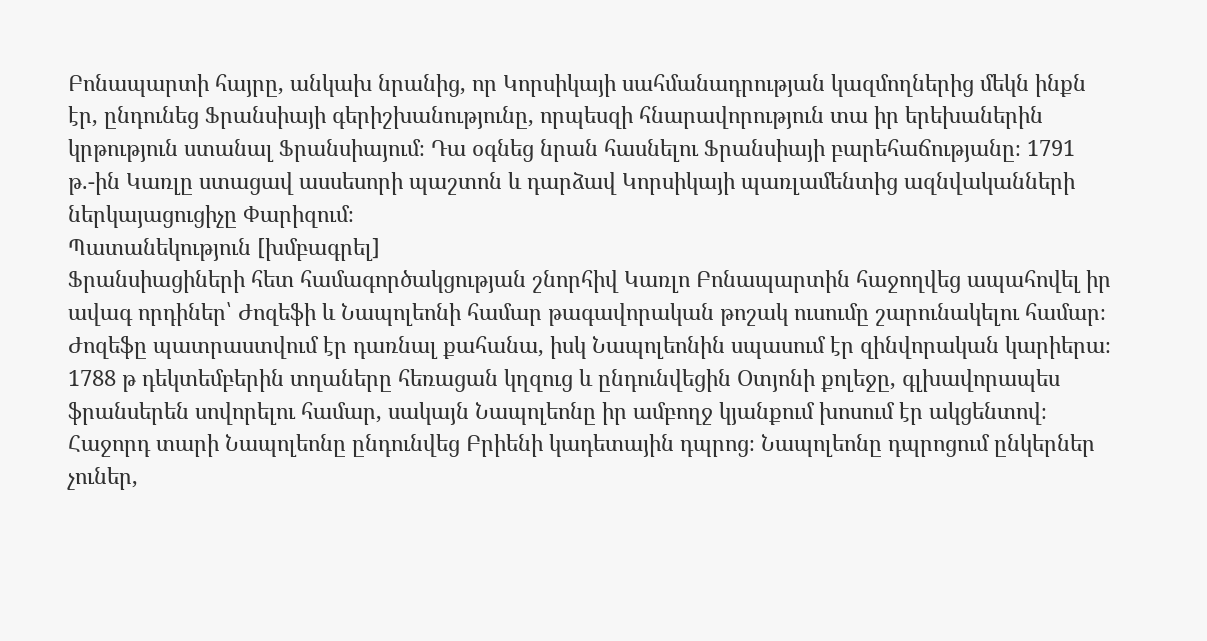Բոնապարտի հայրը, անկախ նրանից, որ Կորսիկայի սահմանադրության կազմողներից մեկն ինքն էր, ընդունեց Ֆրանսիայի գերիշխանությունը, որպեսզի հնարավորություն տա իր երեխաներին կրթություն ստանալ Ֆրանսիայում։ Դա օգնեց նրան հասնելու Ֆրանսիայի բարեհաճությանը։ 1791 թ.-ին Կառլը ստացավ ասսեսորի պաշտոն և դարձավ Կորսիկայի պառլամենտից ազնվականների ներկայացուցիչը Փարիզում։
Պատանեկություն [խմբագրել]
Ֆրանսիացիների հետ համագործակցության շնորհիվ Կառլո Բոնապարտին հաջողվեց ապահովել իր ավագ որդիներ՝ Ժոզեֆի և Նապոլեոնի համար թագավորական թոշակ ուսումը շարունակելու համար։ Ժոզեֆը պատրաստվում էր դառնալ քահանա, իսկ Նապոլեոնին սպասում էր զինվորական կարիերա։ 1788 թ դեկտեմբերին տղաները հեռացան կղզուց և ընդունվեցին Օտյոնի քոլեջը, գլխավորապես ֆրանսերեն սովորելու համար, սակայն Նապոլեոնը իր ամբողջ կյանքում խոսում էր ակցենտով։ Հաջորդ տարի Նապոլեոնը ընդունվեց Բրիենի կադետային դպրոց։ Նապոլեոնը դպրոցում ընկերներ չուներ,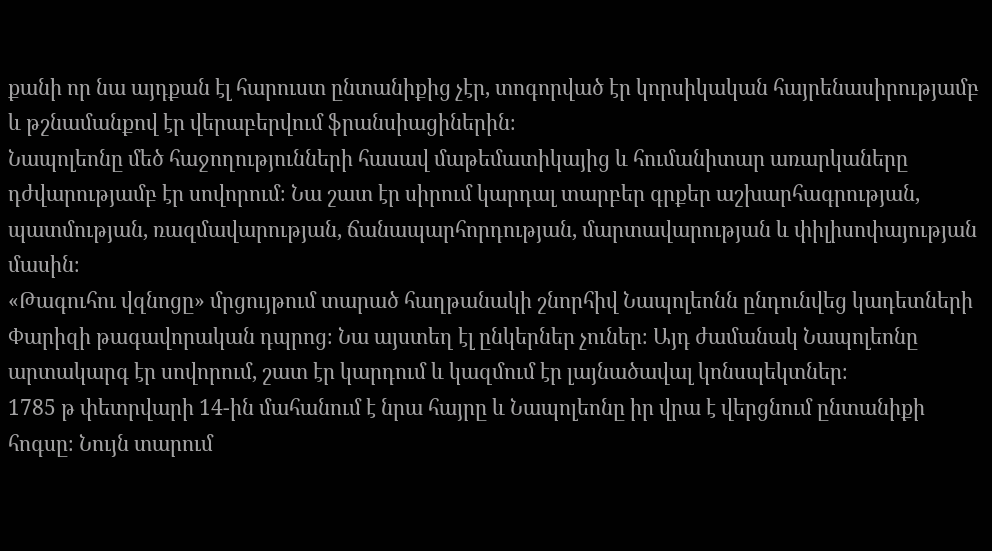քանի որ նա այդքան էլ հարուստ ընտանիքից չէր, տոգորված էր կորսիկական հայրենասիրությամբ և թշնամանքով էր վերաբերվում ֆրանսիացիներին։
Նապոլեոնը մեծ հաջողությունների հասավ մաթեմատիկայից և հումանիտար առարկաները դժվարությամբ էր սովորում։ Նա շատ էր սիրում կարդալ տարբեր գրքեր աշխարհագրության, պատմության, ռազմավարության, ճանապարհորդության, մարտավարության և փիլիսոփայության մասին։
«Թագուհու վզնոցը» մրցույթում տարած հաղթանակի շնորհիվ Նապոլեոնն ընդունվեց կադետների Փարիզի թագավորական դպրոց։ Նա այստեղ էլ ընկերներ չուներ։ Այդ ժամանակ Նապոլեոնը արտակարգ էր սովորում, շատ էր կարդում և կազմում էր լայնածավալ կոնսպեկտներ։
1785 թ փետրվարի 14-ին մահանում է նրա հայրը և Նապոլեոնը իր վրա է վերցնում ընտանիքի հոգսը։ Նույն տարում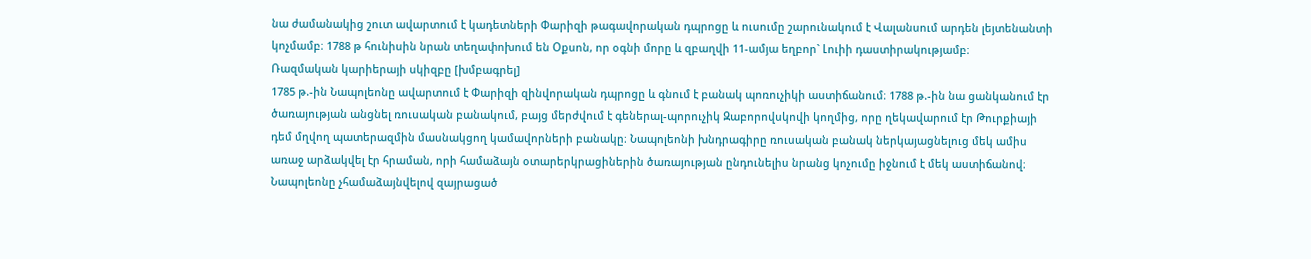նա ժամանակից շուտ ավարտում է կադետների Փարիզի թագավորական դպրոցը և ուսումը շարունակում է Վալանսում արդեն լեյտենանտի կոչմամբ։ 1788 թ հունիսին նրան տեղափոխում են Օքսոն, որ օգնի մորը և զբաղվի 11-ամյա եղբոր` Լուիի դաստիրակությամբ։
Ռազմական կարիերայի սկիզբը [խմբագրել]
1785 թ.-ին Նապոլեոնը ավարտում է Փարիզի զինվորական դպրոցը և գնում է բանակ պոռուչիկի աստիճանում։ 1788 թ.-ին նա ցանկանում էր ծառայության անցնել ռուսական բանակում, բայց մերժվում է գեներալ-պորուչիկ Զաբորովսկովի կողմից, որը ղեկավարում էր Թուրքիայի դեմ մղվող պատերազմին մասնակցող կամավորների բանակը։ Նապոլեոնի խնդրագիրը ռուսական բանակ ներկայացնելուց մեկ ամիս առաջ արձակվել էր հրաման, որի համաձայն օտարերկրացիներին ծառայության ընդունելիս նրանց կոչումը իջնում է մեկ աստիճանով։ Նապոլեոնը չհամաձայնվելով զայրացած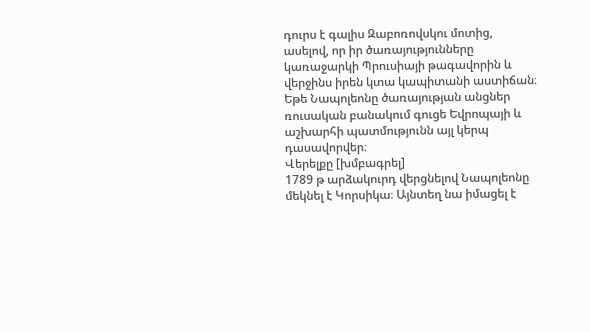դուրս է գալիս Զաբոռովսկու մոտից, ասելով, որ իր ծառայությունները կառաջարկի Պրուսիայի թագավորին և վերջինս իրեն կտա կապիտանի աստիճան։ Եթե Նապոլեոնը ծառայության անցներ ռուսական բանակում գուցե Եվրոպայի և աշխարհի պատմությունն այլ կերպ դասավորվեր։
Վերելքը [խմբագրել]
1789 թ արձակուրդ վերցնելով Նապոլեոնը մեկնել է Կորսիկա։ Այնտեղ նա իմացել է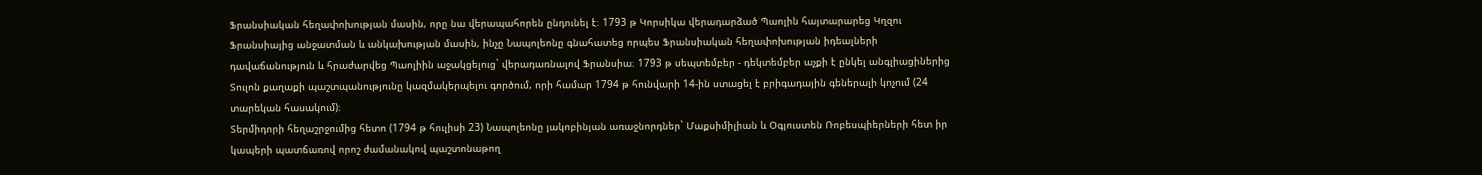Ֆրանսիական հեղափոխության մասին, որը նա վերապահորեն ընդունել է։ 1793 թ Կորսիկա վերադարձած Պաոլին հայտարարեց Կղզու Ֆրանսիայից անջատման և անկախության մասին, ինչը Նապոլեոնը գնահատեց որպես Ֆրանսիական հեղափոխության իդեալների դավաճանություն և հրաժարվեց Պաոլիին աջակցելուց` վերադառնալով Ֆրանսիա։ 1793 թ սեպտեմբեր - դեկտեմբեր աչքի է ընկել անգլիացիներից Տուլոն քաղաքի պաշտպանությունը կազմակերպելու գործում, որի համար 1794 թ հունվարի 14-ին ստացել է բրիգադային գեներալի կոչում (24 տարեկան հասակում)։
Տերմիդորի հեղաշրջումից հետո (1794 թ հուլիսի 23) Նապոլեոնը յակոբինյան առաջնորդներ` Մաքսիմիլիան և Օգյուստեն Ռոբեսպիերների հետ իր կապերի պատճառով որոշ ժամանակով պաշտոնաթող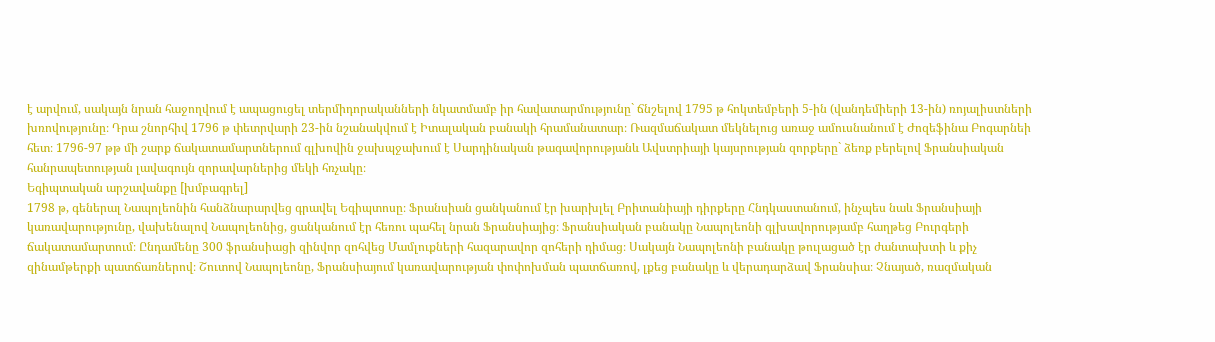է արվում, սակայն նրան հաջողվում է ապացուցել տերմիդորականների նկատմամբ իր հավատարմությունը` ճնշելով 1795 թ հոկտեմբերի 5-ին (վանդեմիերի 13-ին) ռոյալիստների խռովությունը։ Դրա շնորհիվ 1796 թ փետրվարի 23-ին նշանակվում է Իտալական բանակի հրամանատար։ Ռազմաճակատ մեկնելուց առաջ ամուսնանում է Ժոզեֆինա Բոգարնեի հետ։ 1796-97 թթ մի շարք ճակատամարտներում գլխովին ջախպջախում է Սարդինական թագավորությանև Ավստրիայի կայսրության զորքերը` ձեռք բերելով Ֆրանսիական հանրապետության լավագույն զորավարներից մեկի հռչակը։
Եգիպտական արշավանքը [խմբագրել]
1798 թ, գեներալ Նապոլեոնին հանձնարարվեց գրավել Եգիպտոսը։ Ֆրանսիան ցանկանում էր խարխլել Բրիտանիայի դիրքերը Հնդկաստանում, ինչպես նաև Ֆրանսիայի կառավարությունը, վախենալով Նապոլեոնից, ցանկանում էր հեռու պահել նրան Ֆրանսիայից։ Ֆրանսիական բանակը Նապոլեոնի գլխավորությամբ հաղթեց Բուրգերի ճակատամարտում։ Ընդամենը 300 ֆրանսիացի զինվոր զոհվեց Մամլուքների հազարավոր զոհերի դիմաց։ Սակայն Նապոլեոնի բանակը թուլացած էր ժանտախտի և քիչ զինամթերքի պատճառներով։ Շուտով Նապոլեոնը, Ֆրանսիայում կառավարության փոփոխման պատճառով, լքեց բանակը և վերադարձավ Ֆրանսիա։ Չնայած, ռազմական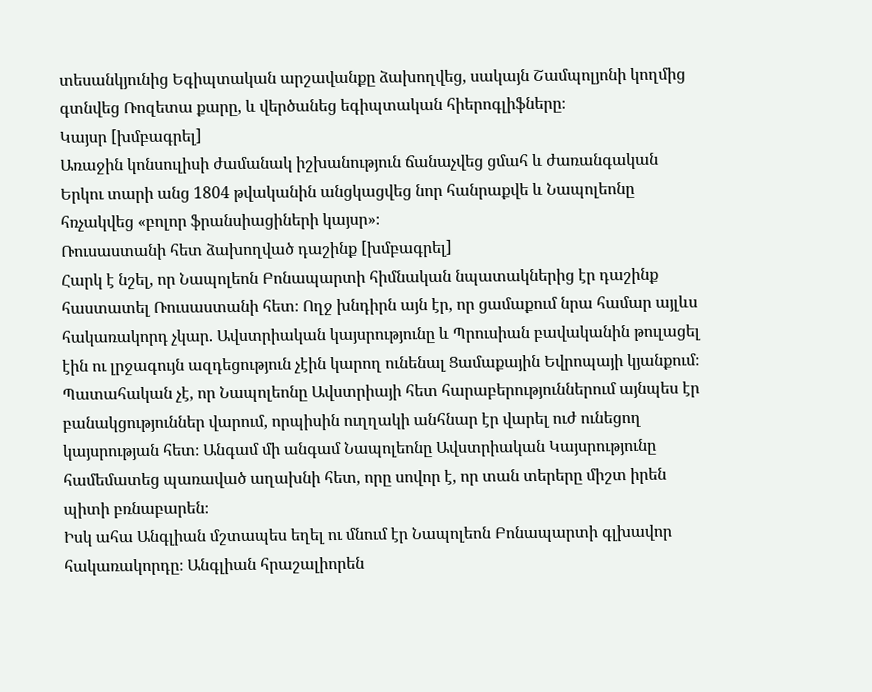տեսանկյունից Եգիպտական արշավանքը ձախողվեց, սակայն Շամպոլյոնի կողմից գտնվեց Ռոզետա քարը, և վերծանեց եգիպտական հիերոգլիֆները։
Կայսր [խմբագրել]
Առաջին կոնսուլիսի ժամանակ իշխանություն ճանաչվեց ցմահ և ժառանգական Երկու տարի անց 1804 թվականին անցկացվեց նոր հանրաքվե և Նապոլեոնը հռչակվեց «բոլոր ֆրանսիացիների կայսր»։
Ռուսաստանի հետ ձախողված դաշինք [խմբագրել]
Հարկ է նշել, որ Նապոլեոն Բոնապարտի հիմնական նպատակներից էր դաշինք հաստատել Ռուսաստանի հետ։ Ողջ խնդիրն այն էր, որ ցամաքում նրա համար այլևս հակառակորդ չկար. Ավստրիական կայսրությունը և Պրուսիան բավականին թուլացել էին ու լրջագույն ազդեցություն չէին կարող ունենալ Ցամաքային Եվրոպայի կյանքում։ Պատահական չէ, որ Նապոլեոնը Ավստրիայի հետ հարաբերություններում այնպես էր բանակցություններ վարում, որպիսին ուղղակի անհնար էր վարել ուժ ունեցող կայսրության հետ։ Անգամ մի անգամ Նապոլեոնը Ավստրիական Կայսրությունը համեմատեց պառաված աղախնի հետ, որը սովոր է, որ տան տերերը միշտ իրեն պիտի բռնաբարեն։
Իսկ ահա Անգլիան մշտապես եղել ու մնում էր Նապոլեոն Բոնապարտի գլխավոր հակառակորդը։ Անգլիան հրաշալիորեն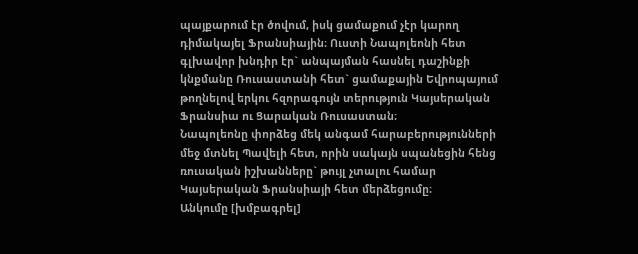պայքարում էր ծովում, իսկ ցամաքում չէր կարող դիմակայել Ֆրանսիային։ Ուստի Նապոլեոնի հետ գլխավոր խնդիր էր` անպայման հասնել դաշինքի կնքմանը Ռուսաստանի հետ` ցամաքային Եվրոպայում թողնելով երկու հզորագույն տերություն Կայսերական Ֆրանսիա ու Ցարական Ռուսաստան։
Նապոլեոնը փորձեց մեկ անգամ հարաբերությունների մեջ մտնել Պավելի հետ, որին սակայն սպանեցին հենց ռուսական իշխանները` թույլ չտալու համար Կայսերական Ֆրանսիայի հետ մերձեցումը։
Անկումը [խմբագրել]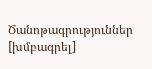Ծանոթագրություններ [խմբագրել]